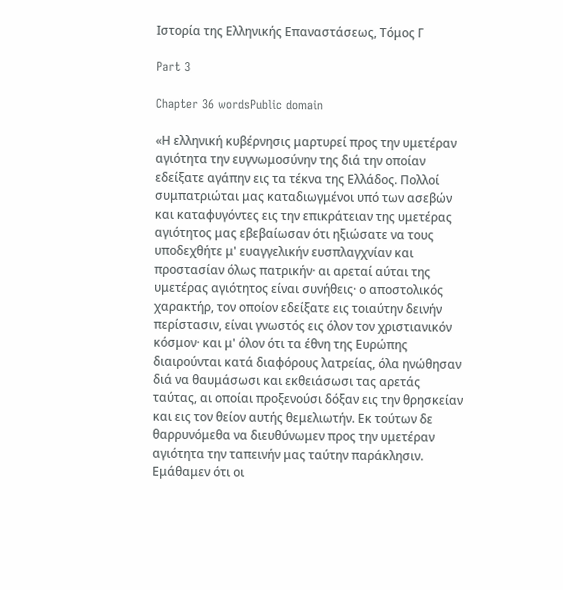Ιστορία της Ελληνικής Επαναστάσεως, Τόμος Γ

Part 3

Chapter 36 wordsPublic domain

«Η ελληνική κυβέρνησις μαρτυρεί προς την υμετέραν αγιότητα την ευγνωμοσύνην της διά την οποίαν εδείξατε αγάπην εις τα τέκνα της Ελλάδος. Πολλοί συμπατριώται μας καταδιωγμένοι υπό των ασεβών και καταφυγόντες εις την επικράτειαν της υμετέρας αγιότητος μας εβεβαίωσαν ότι ηξιώσατε να τους υποδεχθήτε μ' ευαγγελικήν ευσπλαγχνίαν και προστασίαν όλως πατρικήν· αι αρεταί αύται της υμετέρας αγιότητος είναι συνήθεις· ο αποστολικός χαρακτήρ, τον οποίον εδείξατε εις τοιαύτην δεινήν περίστασιν, είναι γνωστός εις όλον τον χριστιανικόν κόσμον· και μ' όλον ότι τα έθνη της Ευρώπης διαιρούνται κατά διαφόρους λατρείας, όλα ηνώθησαν διά να θαυμάσωσι και εκθειάσωσι τας αρετάς ταύτας, αι οποίαι προξενούσι δόξαν εις την θρησκείαν και εις τον θείον αυτής θεμελιωτήν. Εκ τούτων δε θαρρυνόμεθα να διευθύνωμεν προς την υμετέραν αγιότητα την ταπεινήν μας ταύτην παράκλησιν. Εμάθαμεν ότι οι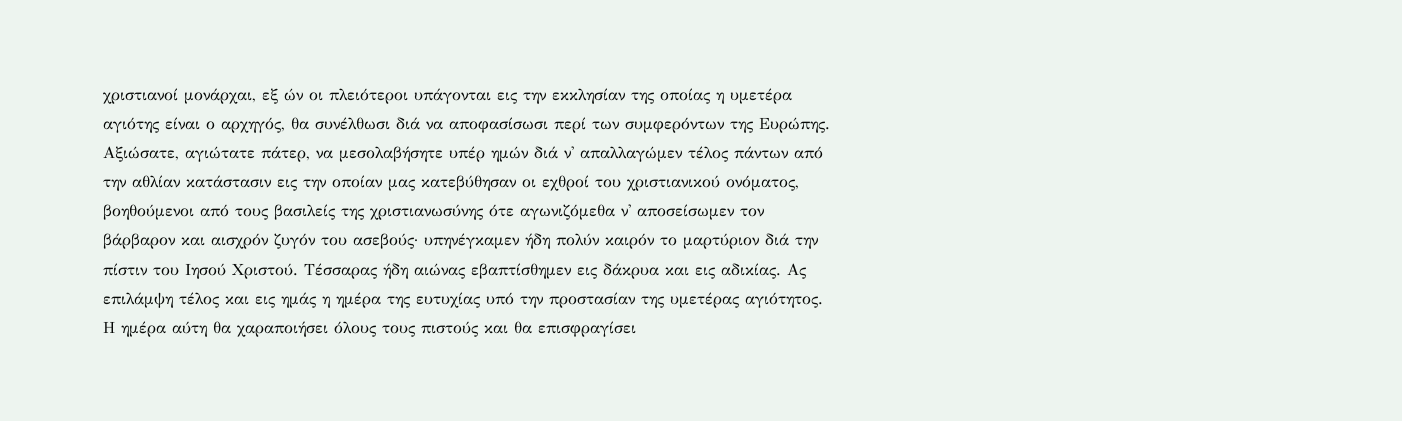χριστιανοί μονάρχαι, εξ ών οι πλειότεροι υπάγονται εις την εκκλησίαν της οποίας η υμετέρα αγιότης είναι ο αρχηγός, θα συνέλθωσι διά να αποφασίσωσι περί των συμφερόντων της Ευρώπης. Αξιώσατε, αγιώτατε πάτερ, να μεσολαβήσητε υπέρ ημών διά ν' απαλλαγώμεν τέλος πάντων από την αθλίαν κατάστασιν εις την οποίαν μας κατεβύθησαν οι εχθροί του χριστιανικού ονόματος, βοηθούμενοι από τους βασιλείς της χριστιανωσύνης ότε αγωνιζόμεθα ν' αποσείσωμεν τον βάρβαρον και αισχρόν ζυγόν του ασεβούς· υπηνέγκαμεν ήδη πολύν καιρόν το μαρτύριον διά την πίστιν του Ιησού Χριστού. Τέσσαρας ήδη αιώνας εβαπτίσθημεν εις δάκρυα και εις αδικίας. Ας επιλάμψη τέλος και εις ημάς η ημέρα της ευτυχίας υπό την προστασίαν της υμετέρας αγιότητος. Η ημέρα αύτη θα χαραποιήσει όλους τους πιστούς και θα επισφραγίσει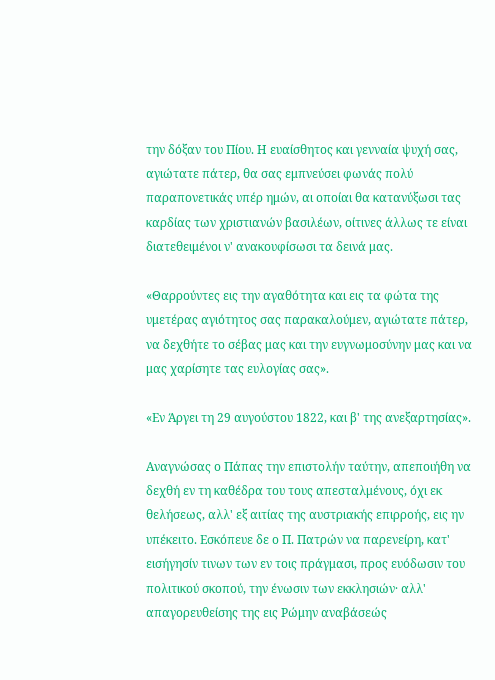την δόξαν του Πίου. Η ευαίσθητος και γενναία ψυχή σας, αγιώτατε πάτερ, θα σας εμπνεύσει φωνάς πολύ παραπονετικάς υπέρ ημών, αι οποίαι θα κατανύξωσι τας καρδίας των χριστιανών βασιλέων, οίτινες άλλως τε είναι διατεθειμένοι ν' ανακουφίσωσι τα δεινά μας.

«Θαρρούντες εις την αγαθότητα και εις τα φώτα της υμετέρας αγιότητος σας παρακαλούμεν, αγιώτατε πάτερ, να δεχθήτε το σέβας μας και την ευγνωμοσύνην μας και να μας χαρίσητε τας ευλογίας σας».

«Εν Άργει τη 29 αυγούστου 1822, και β' της ανεξαρτησίας».

Αναγνώσας ο Πάπας την επιστολήν ταύτην, απεποιήθη να δεχθή εν τη καθέδρα του τους απεσταλμένους, όχι εκ θελήσεως, αλλ' εξ αιτίας της αυστριακής επιρροής, εις ην υπέκειτο. Εσκόπευε δε ο Π. Πατρών να παρενείρη, κατ' εισήγησίν τινων των εν τοις πράγμασι, προς ευόδωσιν του πολιτικού σκοπού, την ένωσιν των εκκλησιών· αλλ' απαγορευθείσης της εις Ρώμην αναβάσεώς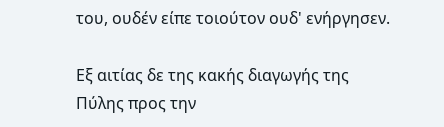του, ουδέν είπε τοιούτον ουδ' ενήργησεν.

Εξ αιτίας δε της κακής διαγωγής της Πύλης προς την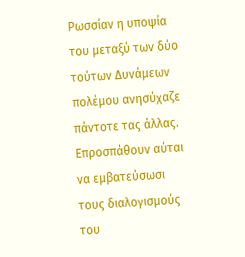Ρωσσίαν η υποψία του μεταξύ των δύο τούτων Δυνάμεων πολέμου ανησύχαζε πάντοτε τας άλλας. Επροσπάθουν αύται να εμβατεύσωσι τους διαλογισμούς του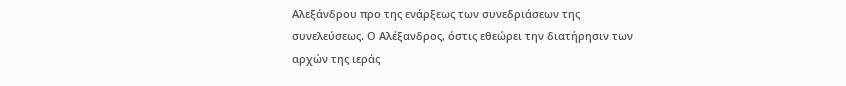Αλεξάνδρου προ της ενάρξεως των συνεδριάσεων της συνελεύσεως. Ο Αλέξανδρος, όστις εθεώρει την διατήρησιν των αρχών της ιεράς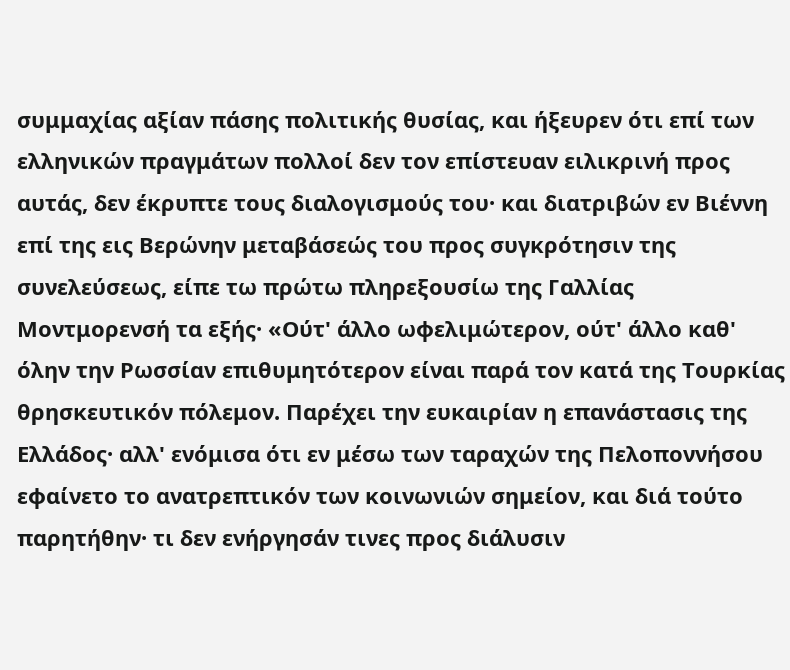συμμαχίας αξίαν πάσης πολιτικής θυσίας, και ήξευρεν ότι επί των ελληνικών πραγμάτων πολλοί δεν τον επίστευαν ειλικρινή προς αυτάς, δεν έκρυπτε τους διαλογισμούς του· και διατριβών εν Βιέννη επί της εις Βερώνην μεταβάσεώς του προς συγκρότησιν της συνελεύσεως, είπε τω πρώτω πληρεξουσίω της Γαλλίας Μοντμορενσή τα εξής· «Ούτ' άλλο ωφελιμώτερον, ούτ' άλλο καθ' όλην την Ρωσσίαν επιθυμητότερον είναι παρά τον κατά της Τουρκίας θρησκευτικόν πόλεμον. Παρέχει την ευκαιρίαν η επανάστασις της Ελλάδος· αλλ' ενόμισα ότι εν μέσω των ταραχών της Πελοποννήσου εφαίνετο το ανατρεπτικόν των κοινωνιών σημείον, και διά τούτο παρητήθην· τι δεν ενήργησάν τινες προς διάλυσιν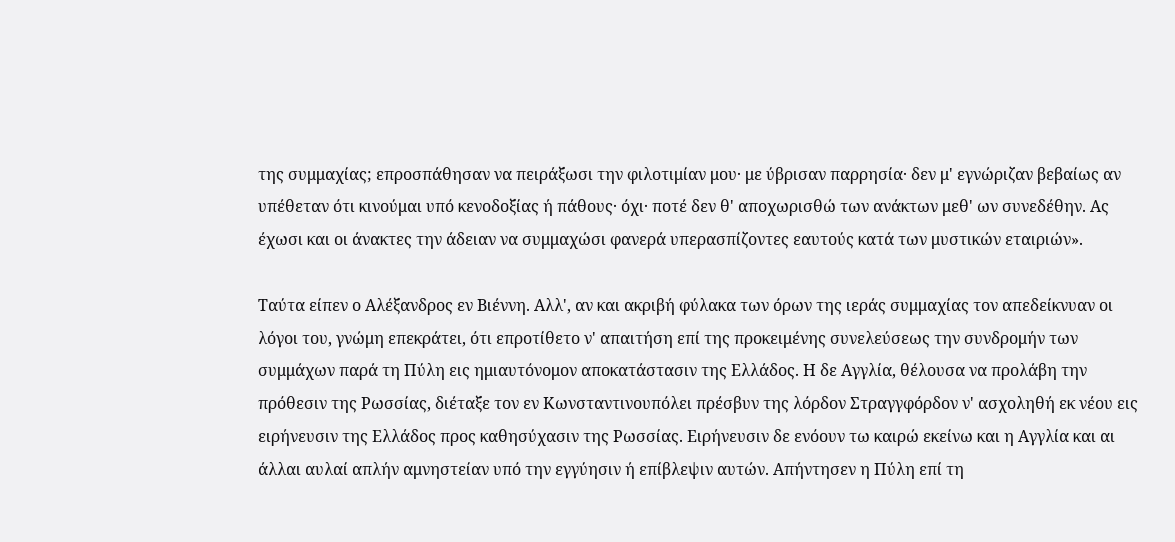της συμμαχίας; επροσπάθησαν να πειράξωσι την φιλοτιμίαν μου· με ύβρισαν παρρησία· δεν μ' εγνώριζαν βεβαίως αν υπέθεταν ότι κινούμαι υπό κενοδοξίας ή πάθους· όχι· ποτέ δεν θ' αποχωρισθώ των ανάκτων μεθ' ων συνεδέθην. Ας έχωσι και οι άνακτες την άδειαν να συμμαχώσι φανερά υπερασπίζοντες εαυτούς κατά των μυστικών εταιριών».

Ταύτα είπεν ο Αλέξανδρος εν Βιέννη. Αλλ', αν και ακριβή φύλακα των όρων της ιεράς συμμαχίας τον απεδείκνυαν οι λόγοι του, γνώμη επεκράτει, ότι επροτίθετο ν' απαιτήση επί της προκειμένης συνελεύσεως την συνδρομήν των συμμάχων παρά τη Πύλη εις ημιαυτόνομον αποκατάστασιν της Ελλάδος. Η δε Αγγλία, θέλουσα να προλάβη την πρόθεσιν της Ρωσσίας, διέταξε τον εν Κωνσταντινουπόλει πρέσβυν της λόρδον Στραγγφόρδον ν' ασχοληθή εκ νέου εις ειρήνευσιν της Ελλάδος προς καθησύχασιν της Ρωσσίας. Ειρήνευσιν δε ενόουν τω καιρώ εκείνω και η Αγγλία και αι άλλαι αυλαί απλήν αμνηστείαν υπό την εγγύησιν ή επίβλεψιν αυτών. Απήντησεν η Πύλη επί τη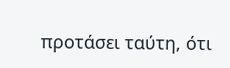προτάσει ταύτη, ότι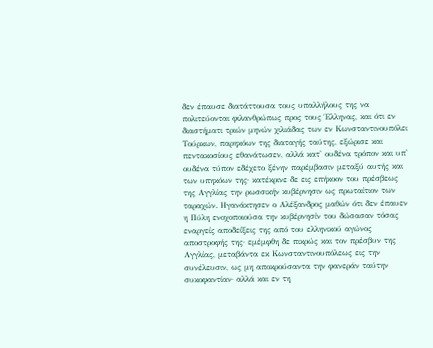δεν έπαυσε διατάττουσα τους υπαλλήλους της να πολιτεύονται φιλανθρώπως προς τους Έλληνας, και ότι εν διαστήματι τριών μηνών χιλιάδας των εν Κωνσταντινουπόλει Τούρκων, παρηκόων της διαταγής ταύτης, εξώρισε και πεντακοσίους εθανάτωσεν, αλλά κατ' ουδένα τρόπον και υπ' ουδένα τύπον εδέχετο ξένην παρέμβασιν μεταξύ αυτής και των υπηκόων της· κατέκρινε δε εις επήκοον του πρέσβεως της Αγγλίας την ρωσσικήν κυβέρνησιν ως πρωταίτιον των ταραχών. Ηγανάκτησεν ο Αλέξανδρος μαθών ότι δεν έπαυεν η Πύλη ενοχοποιούσα την κυβέρνησίν του δώσασαν τόσας εναργείς αποδείξεις της από του ελληνικού αγώνος αποστροφής της· εμέμφθη δε πικρώς και τον πρέσβυν της Αγγλίας, μεταβάντα εκ Κωνσταντινουπόλεως εις την συνέλευσιν, ως μη αποκρούσαντα την φανεράν ταύτην συκοφαντίαν· αλλά και εν τη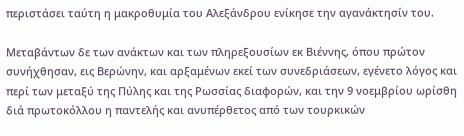περιστάσει ταύτη η μακροθυμία του Αλεξάνδρου ενίκησε την αγανάκτησίν του.

Μεταβάντων δε των ανάκτων και των πληρεξουσίων εκ Βιέννης, όπου πρώτον συνήχθησαν, εις Βερώνην, και αρξαμένων εκεί των συνεδριάσεων, εγένετο λόγος και περί των μεταξύ της Πύλης και της Ρωσσίας διαφορών, και την 9 νοεμβρίου ωρίσθη διά πρωτοκόλλου η παντελής και ανυπέρθετος από των τουρκικών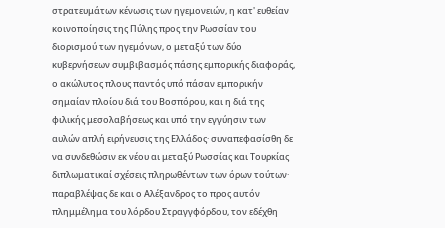στρατευμάτων κένωσις των ηγεμονειών, η κατ' ευθείαν κοινοποίησις της Πύλης προς την Ρωσσίαν του διορισμού των ηγεμόνων, ο μεταξύ των δύο κυβερνήσεων συμβιβασμός πάσης εμπορικής διαφοράς, ο ακώλυτος πλους παντός υπό πάσαν εμπορικήν σημαίαν πλοίου διά του Βοσπόρου, και η διά της φιλικής μεσολαβήσεως και υπό την εγγύησιν των αυλών απλή ειρήνευσις της Ελλάδος· συναπεφασίσθη δε να συνδεθώσιν εκ νέου αι μεταξύ Ρωσσίας και Τουρκίας διπλωματικαί σχέσεις πληρωθέντων των όρων τούτων· παραβλέψας δε και ο Αλέξανδρος το προς αυτόν πλημμέλημα του λόρδου Στραγγφόρδου, τον εδέχθη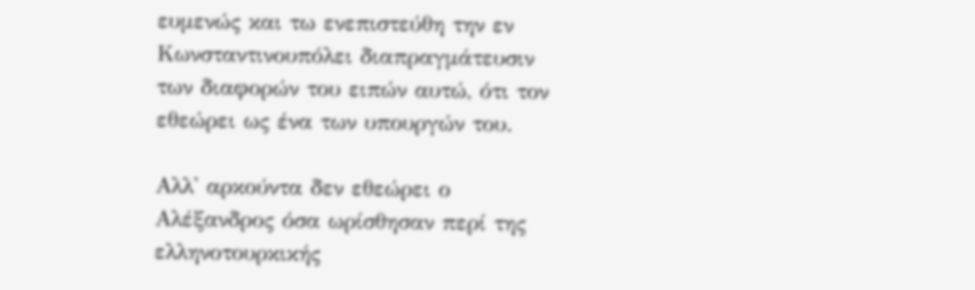ευμενώς και τω ενεπιστεύθη την εν Κωνσταντινουπόλει διαπραγμάτευσιν των διαφορών του ειπών αυτώ, ότι τον εθεώρει ως ένα των υπουργών του.

Αλλ' αρκούντα δεν εθεώρει ο Αλέξανδρος όσα ωρίσθησαν περί της ελληνοτουρκικής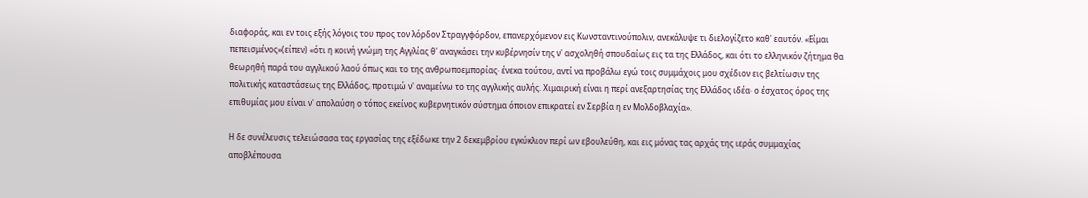διαφοράς, και εν τοις εξής λόγοις του προς τον λόρδον Στραγγφόρδον, επανερχόμενον εις Κωνσταντινούπολιν, ανεκάλυψε τι διελογίζετο καθ' εαυτόν. «Είμαι πεπεισμένος»(είπεν) «ότι η κοινή γνώμη της Αγγλίας θ' αναγκάσει την κυβέρνησίν της ν' ασχοληθή σπουδαίως εις τα της Ελλάδος, και ότι το ελληνικόν ζήτημα θα θεωρηθή παρά του αγγλικού λαού όπως και το της ανθρωποεμπορίας· ένεκα τούτου, αντί να προβάλω εγώ τοις συμμάχοις μου σχέδιον εις βελτίωσιν της πολιτικής καταστάσεως της Ελλάδος, προτιμώ ν' αναμείνω το της αγγλικής αυλής. Χιμαιρική είναι η περί ανεξαρτησίας της Ελλάδος ιδέα· ο έσχατος όρος της επιθυμίας μου είναι ν' απολαύση ο τόπος εκείνος κυβερνητικόν σύστημα όποιον επικρατεί εν Σερβία η εν Μολδοβλαχία».

Η δε συνέλευσις τελειώσασα τας εργασίας της εξέδωκε την 2 δεκεμβρίου εγκύκλιον περί ων εβουλεύθη, και εις μόνας τας αρχάς της ιεράς συμμαχίας αποβλέπουσα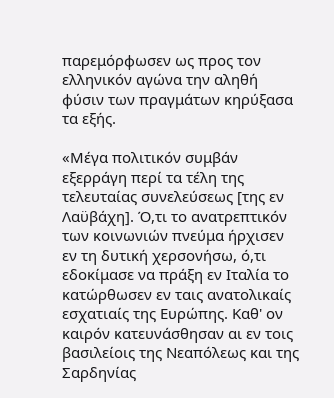παρεμόρφωσεν ως προς τον ελληνικόν αγώνα την αληθή φύσιν των πραγμάτων κηρύξασα τα εξής.

«Μέγα πολιτικόν συμβάν εξερράγη περί τα τέλη της τελευταίας συνελεύσεως [της εν Λαϋβάχη]. Ό,τι το ανατρεπτικόν των κοινωνιών πνεύμα ήρχισεν εν τη δυτική χερσονήσω, ό,τι εδοκίμασε να πράξη εν Ιταλία το κατώρθωσεν εν ταις ανατολικαίς εσχατιαίς της Ευρώπης. Καθ' ον καιρόν κατευνάσθησαν αι εν τοις βασιλείοις της Νεαπόλεως και της Σαρδηνίας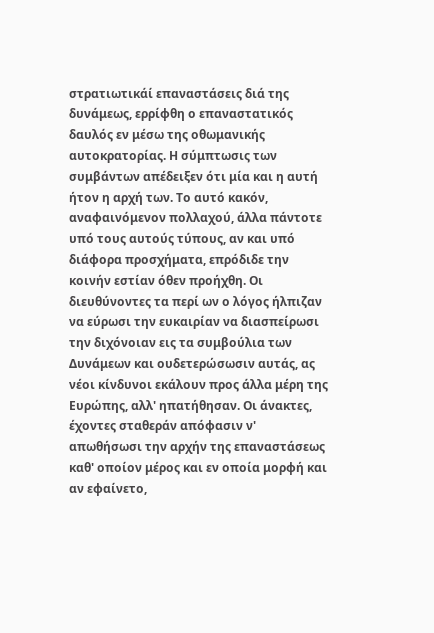στρατιωτικάί επαναστάσεις διά της δυνάμεως, ερρίφθη ο επαναστατικός δαυλός εν μέσω της οθωμανικής αυτοκρατορίας. Η σύμπτωσις των συμβάντων απέδειξεν ότι μία και η αυτή ήτον η αρχή των. Το αυτό κακόν, αναφαινόμενον πολλαχού, άλλα πάντοτε υπό τους αυτούς τύπους, αν και υπό διάφορα προσχήματα, επρόδιδε την κοινήν εστίαν όθεν προήχθη. Οι διευθύνοντες τα περί ων ο λόγος ήλπιζαν να εύρωσι την ευκαιρίαν να διασπείρωσι την διχόνοιαν εις τα συμβούλια των Δυνάμεων και ουδετερώσωσιν αυτάς, ας νέοι κίνδυνοι εκάλουν προς άλλα μέρη της Ευρώπης, αλλ' ηπατήθησαν. Οι άνακτες, έχοντες σταθεράν απόφασιν ν' απωθήσωσι την αρχήν της επαναστάσεως καθ' οποίον μέρος και εν οποία μορφή και αν εφαίνετο,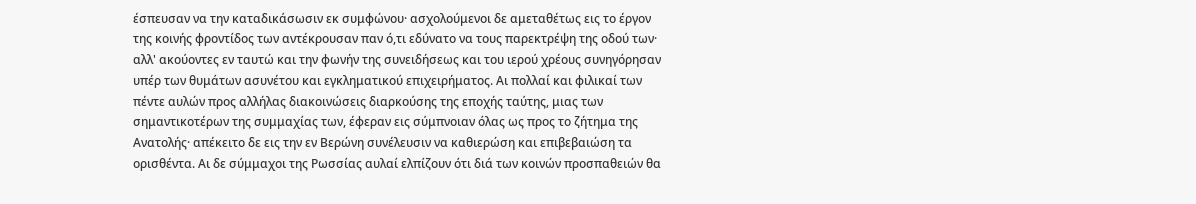έσπευσαν να την καταδικάσωσιν εκ συμφώνου· ασχολούμενοι δε αμεταθέτως εις το έργον της κοινής φροντίδος των αντέκρουσαν παν ό,τι εδύνατο να τους παρεκτρέψη της οδού των· αλλ' ακούοντες εν ταυτώ και την φωνήν της συνειδήσεως και του ιερού χρέους συνηγόρησαν υπέρ των θυμάτων ασυνέτου και εγκληματικού επιχειρήματος. Αι πολλαί και φιλικαί των πέντε αυλών προς αλλήλας διακοινώσεις διαρκούσης της εποχής ταύτης, μιας των σημαντικοτέρων της συμμαχίας των, έφεραν εις σύμπνοιαν όλας ως προς το ζήτημα της Ανατολής· απέκειτο δε εις την εν Βερώνη συνέλευσιν να καθιερώση και επιβεβαιώση τα ορισθέντα. Αι δε σύμμαχοι της Ρωσσίας αυλαί ελπίζουν ότι διά των κοινών προσπαθειών θα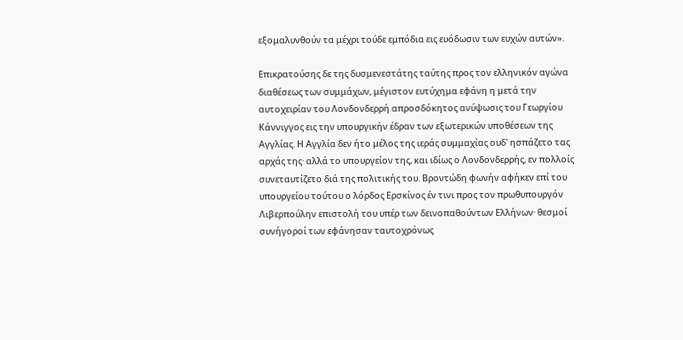εξομαλυνθούν τα μέχρι τούδε εμπόδια εις ευόδωσιν των ευχών αυτών».

Επικρατούσης δε της δυσμενεστάτης ταύτης προς τον ελληνικόν αγώνα διαθέσεως των συμμάχων, μέγιστον ευτύχημα εφάνη η μετά την αυτοχειρίαν του Λονδονδερρή απροσδόκητος ανύψωσις του Γεωργίου Κάννιγγος εις την υπουργικήν έδραν των εξωτερικών υποθέσεων της Αγγλίας. Η Αγγλία δεν ήτο μέλος της ιεράς συμμαχίας ουδ' ησπάζετο τας αρχάς της· αλλά το υπουργείον της, και ιδίως ο Λονδονδερρής, εν πολλοίς συνεταυτίζετο διά της πολιτικής του. Βροντώδη φωνήν αφήκεν επί του υπουργείου τούτου ο λόρδος Ερσκίνος έν τινι προς τον πρωθυπουργόν Λιβερπούλην επιστολή του υπέρ των δεινοπαθούντων Ελλήνων· θεσμοί συνήγοροί των εφάνησαν ταυτοχρόνως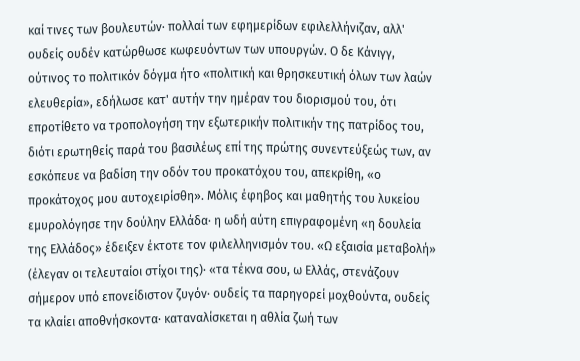καί τινες των βουλευτών· πολλαί των εφημερίδων εφιλελλήνιζαν, αλλ' ουδείς ουδέν κατώρθωσε κωφευόντων των υπουργών. Ο δε Κάνιγγ, ούτινος το πολιτικόν δόγμα ήτο «πολιτική και θρησκευτική όλων των λαών ελευθερία», εδήλωσε κατ' αυτήν την ημέραν του διορισμού του, ότι επροτίθετο να τροπολογήση την εξωτερικήν πολιτικήν της πατρίδος του, διότι ερωτηθείς παρά του βασιλέως επί της πρώτης συνεντεύξεώς των, αν εσκόπευε να βαδίση την οδόν του προκατόχου του, απεκρίθη, «ο προκάτοχος μου αυτοχειρίσθη». Μόλις έφηβος και μαθητής του λυκείου εμυρολόγησε την δούλην Ελλάδα· η ωδή αύτη επιγραφομένη «η δουλεία της Ελλάδος» έδειξεν έκτοτε τον φιλελληνισμόν του. «Ω εξαισία μεταβολή» (έλεγαν οι τελευταίοι στίχοι της)· «τα τέκνα σου, ω Ελλάς, στενάζουν σήμερον υπό επονείδιστον ζυγόν· ουδείς τα παρηγορεί μοχθούντα, ουδείς τα κλαίει αποθνήσκοντα· καταναλίσκεται η αθλία ζωή των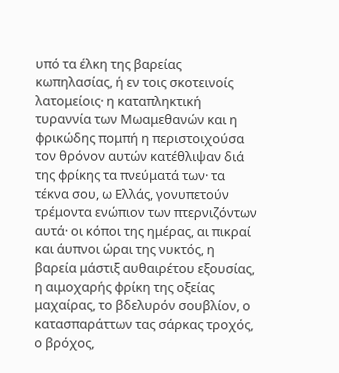υπό τα έλκη της βαρείας κωπηλασίας, ή εν τοις σκοτεινοίς λατομείοις· η καταπληκτική τυραννία των Μωαμεθανών και η φρικώδης πομπή η περιστοιχούσα τον θρόνον αυτών κατέθλιψαν διά της φρίκης τα πνεύματά των· τα τέκνα σου, ω Ελλάς, γονυπετούν τρέμοντα ενώπιον των πτερνιζόντων αυτά· οι κόποι της ημέρας, αι πικραί και άυπνοι ώραι της νυκτός, η βαρεία μάστιξ αυθαιρέτου εξουσίας, η αιμοχαρής φρίκη της οξείας μαχαίρας, το βδελυρόν σουβλίον, ο κατασπαράττων τας σάρκας τροχός, ο βρόχος,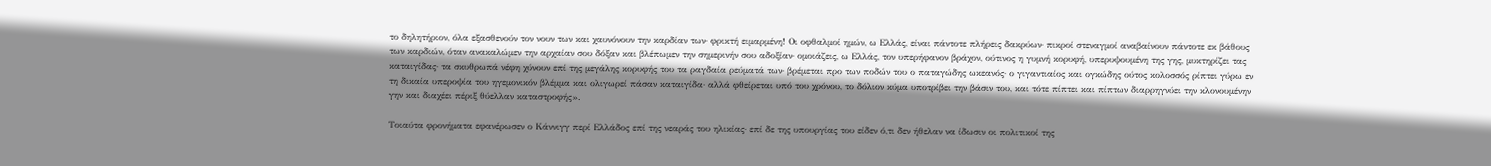το δηλητήριον, όλα εξασθενούν τον νουν των και χαυνόνουν την καρδίαν των· φρικτή ειμαρμένη! Οι οφθαλμοί ημών, ω Ελλάς, είναι πάντοτε πλήρεις δακρύων· πικροί στεναγμοί αναβαίνουν πάντοτε εκ βάθους των καρδιών, όταν ανακαλώμεν την αρχαίαν σου δόξαν και βλέπωμεν την σημερινήν σου αδοξίαν· ομοιάζεις, ω Ελλάς, τον υπερήφανον βράχον, ούτινος η γυμνή κορυφή, υπερυψουμένη της γης, μυκτηρίζει τας καταιγίδας· τα σκυθρωπά νέφη χύνουν επί της μεγάλης κορυφής του τα ραγδαία ρεύματά των· βρέμεται προ των ποδών του ο παταγώδης ωκεανός· ο γιγαντιαίος και ογκώδης ούτος κολοσσός ρίπτει γύρω εν τη δικαία υπεροψία του ηγεμονικόν βλέμμα και ολιγωρεί πάσαν καταιγίδα· αλλά φθείρεται υπό του χρόνου, το δόλιον κύμα υποτρίβει την βάσιν του, και τότε πίπτει και πίπτων διαρρηγνύει την κλονουμένην γην και διαχέει πέριξ θύελλαν καταστροφής».

Τοιαύτα φρονήματα εφανέρωσεν ο Κάννιγγ περί Ελλάδος επί της νεαράς του ηλικίας· επί δε της υπουργίας του είδεν ό,τι δεν ήθελαν να ίδωσιν οι πολιτικοί της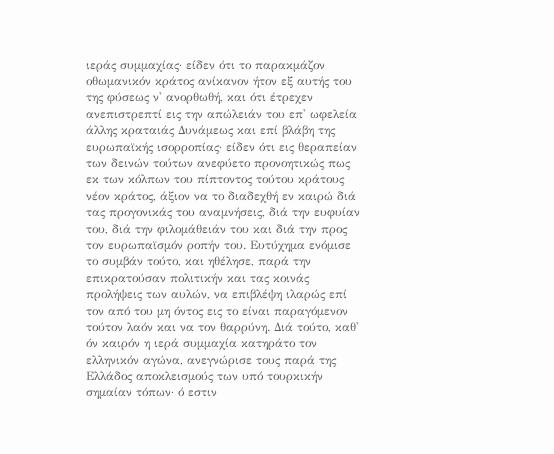ιεράς συμμαχίας· είδεν ότι το παρακμάζον οθωμανικόν κράτος ανίκανον ήτον εξ αυτής του της φύσεως ν' ανορθωθή, και ότι έτρεχεν ανεπιστρεπτί εις την απώλειάν του επ' ωφελεία άλλης κραταιάς Δυνάμεως και επί βλάβη της ευρωπαϊκής ισορροπίας· είδεν ότι εις θεραπείαν των δεινών τούτων ανεφύετο προνοητικώς πως εκ των κόλπων του πίπτοντος τούτου κράτους νέον κράτος, άξιον να το διαδεχθή εν καιρώ διά τας προγονικάς του αναμνήσεις, διά την ευφυίαν του, διά την φιλομάθειάν του και διά την προς τον ευρωπαϊσμόν ροπήν του. Ευτύχημα ενόμισε το συμβάν τούτο, και ηθέλησε, παρά την επικρατούσαν πολιτικήν και τας κοινάς προλήψεις των αυλών, να επιβλέψη ιλαρώς επί τον από του μη όντος εις το είναι παραγόμενον τούτον λαόν και να τον θαρρύνη. Διά τούτο, καθ' όν καιρόν η ιερά συμμαχία κατηράτο τον ελληνικόν αγώνα, ανεγνώρισε τους παρά της Ελλάδος αποκλεισμούς των υπό τουρκικήν σημαίαν τόπων· ό εστιν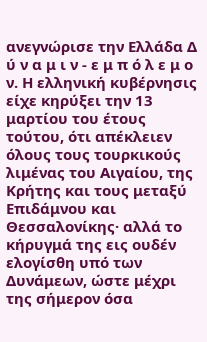ανεγνώρισε την Ελλάδα Δ ύ ν α μ ι ν - ε μ π ό λ ε μ ο ν. Η ελληνική κυβέρνησις είχε κηρύξει την 13 μαρτίου του έτους τούτου, ότι απέκλειεν όλους τους τουρκικούς λιμένας του Αιγαίου, της Κρήτης και τους μεταξύ Επιδάμνου και Θεσσαλονίκης· αλλά το κήρυγμά της εις ουδέν ελογίσθη υπό των Δυνάμεων, ώστε μέχρι της σήμερον όσα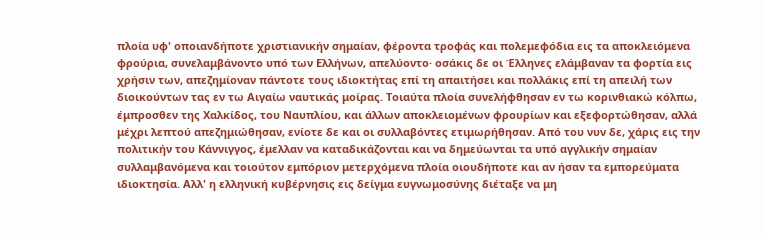πλοία υφ' οποιανδήποτε χριστιανικήν σημαίαν, φέροντα τροφάς και πολεμεφόδια εις τα αποκλειόμενα φρούρια, συνελαμβάνοντο υπό των Ελλήνων, απελύοντο· οσάκις δε οι Έλληνες ελάμβαναν τα φορτία εις χρήσιν των, απεζημίοναν πάντοτε τους ιδιοκτήτας επί τη απαιτήσει και πολλάκις επί τη απειλή των διοικούντων τας εν τω Αιγαίω ναυτικάς μοίρας. Τοιαύτα πλοία συνελήφθησαν εν τω κορινθιακώ κόλπω, έμπροσθεν της Χαλκίδος, του Ναυπλίου, και άλλων αποκλειομένων φρουρίων και εξεφορτώθησαν, αλλά μέχρι λεπτού απεζημιώθησαν, ενίοτε δε και οι συλλαβόντες ετιμωρήθησαν. Από του νυν δε, χάρις εις την πολιτικήν του Κάννιγγος, έμελλαν να καταδικάζονται και να δημεύωνται τα υπό αγγλικήν σημαίαν συλλαμβανόμενα και τοιούτον εμπόριον μετερχόμενα πλοία οιουδήποτε και αν ήσαν τα εμπορεύματα ιδιοκτησία. Αλλ' η ελληνική κυβέρνησις εις δείγμα ευγνωμοσύνης διέταξε να μη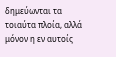δημεύωνται τα τοιαύτα πλοία, αλλά μόνον η εν αυτοίς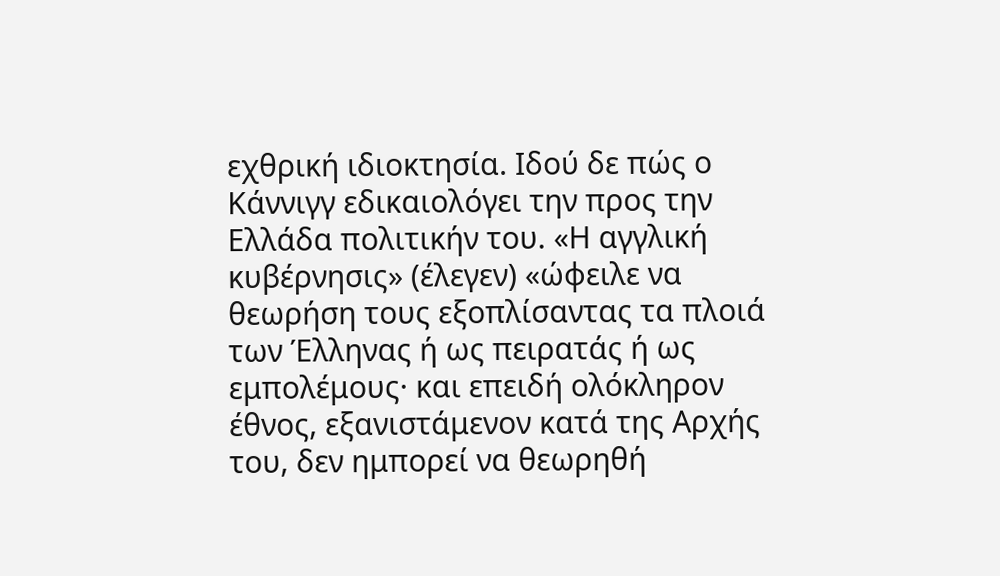εχθρική ιδιοκτησία. Ιδού δε πώς ο Κάννιγγ εδικαιολόγει την προς την Ελλάδα πολιτικήν του. «Η αγγλική κυβέρνησις» (έλεγεν) «ώφειλε να θεωρήση τους εξοπλίσαντας τα πλοιά των Έλληνας ή ως πειρατάς ή ως εμπολέμους· και επειδή ολόκληρον έθνος, εξανιστάμενον κατά της Αρχής του, δεν ημπορεί να θεωρηθή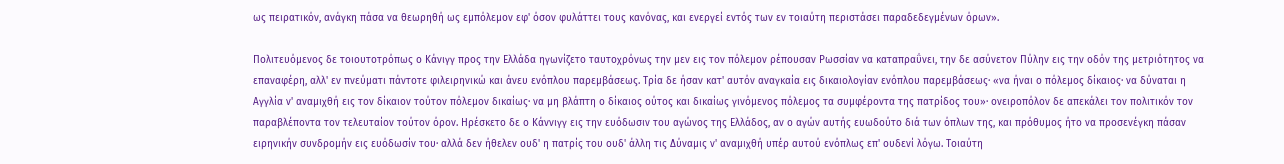ως πειρατικόν, ανάγκη πάσα να θεωρηθή ως εμπόλεμον εφ' όσον φυλάττει τους κανόνας, και ενεργεί εντός των εν τοιαύτη περιστάσει παραδεδεγμένων όρων».

Πολιτευόμενος δε τοιουτοτρόπως ο Κάνιγγ προς την Ελλάδα ηγωνίζετο ταυτοχρόνως την μεν εις τον πόλεμον ρέπουσαν Ρωσσίαν να καταπραΰνει, την δε ασύνετον Πύλην εις την οδόν της μετριότητος να επαναφέρη, αλλ' εν πνεύματι πάντοτε φιλειρηνικώ και άνευ ενόπλου παρεμβάσεως. Τρία δε ήσαν κατ' αυτόν αναγκαία εις δικαιολογίαν ενόπλου παρεμβάσεως· «να ήναι ο πόλεμος δίκαιος· να δύναται η Αγγλία ν' αναμιχθή εις τον δίκαιον τούτον πόλεμον δικαίως· να μη βλάπτη ο δίκαιος ούτος και δικαίως γινόμενος πόλεμος τα συμφέροντα της πατρίδος του»· ονειροπόλον δε απεκάλει τον πολιτικόν τον παραβλέποντα τον τελευταίον τούτον όρον. Ηρέσκετο δε ο Κάννιγγ εις την ευόδωσιν του αγώνος της Ελλάδος, αν ο αγών αυτής ευωδούτο διά των όπλων της, και πρόθυμος ήτο να προσενέγκη πάσαν ειρηνικήν συνδρομήν εις ευόδωσίν του· αλλά δεν ήθελεν ουδ' η πατρίς του ουδ' άλλη τις Δύναμις ν' αναμιχθή υπέρ αυτού ενόπλως επ' ουδενί λόγω. Τοιαύτη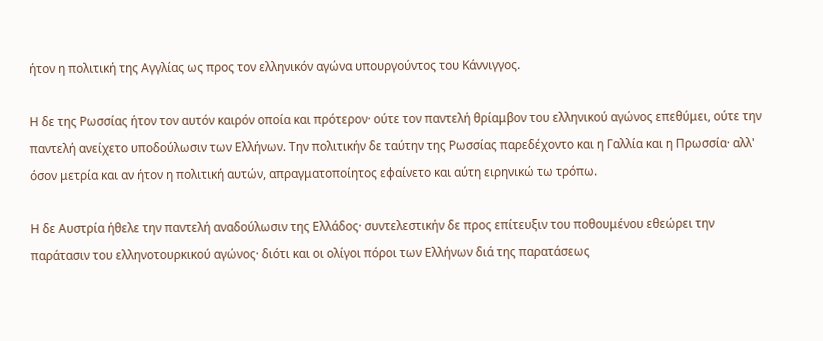ήτον η πολιτική της Αγγλίας ως προς τον ελληνικόν αγώνα υπουργούντος του Κάννιγγος.

Η δε της Ρωσσίας ήτον τον αυτόν καιρόν οποία και πρότερον· ούτε τον παντελή θρίαμβον του ελληνικού αγώνος επεθύμει, ούτε την παντελή ανείχετο υποδούλωσιν των Ελλήνων. Την πολιτικήν δε ταύτην της Ρωσσίας παρεδέχοντο και η Γαλλία και η Πρωσσία· αλλ' όσον μετρία και αν ήτον η πολιτική αυτών, απραγματοποίητος εφαίνετο και αύτη ειρηνικώ τω τρόπω.

Η δε Αυστρία ήθελε την παντελή αναδούλωσιν της Ελλάδος· συντελεστικήν δε προς επίτευξιν του ποθουμένου εθεώρει την παράτασιν του ελληνοτουρκικού αγώνος· διότι και οι ολίγοι πόροι των Ελλήνων διά της παρατάσεως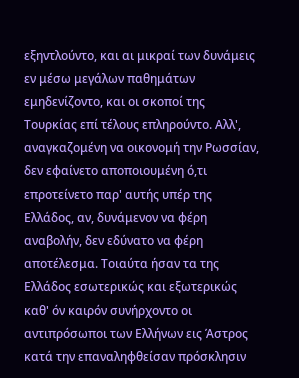εξηντλούντο, και αι μικραί των δυνάμεις εν μέσω μεγάλων παθημάτων εμηδενίζοντο, και οι σκοποί της Τουρκίας επί τέλους επληρούντο. Αλλ', αναγκαζομένη να οικονομή την Ρωσσίαν, δεν εφαίνετο αποποιουμένη ό,τι επροτείνετο παρ' αυτής υπέρ της Ελλάδος, αν, δυνάμενον να φέρη αναβολήν, δεν εδύνατο να φέρη αποτέλεσμα. Τοιαύτα ήσαν τα της Ελλάδος εσωτερικώς και εξωτερικώς καθ' όν καιρόν συνήρχοντο οι αντιπρόσωποι των Ελλήνων εις Άστρος κατά την επαναληφθείσαν πρόσκλησιν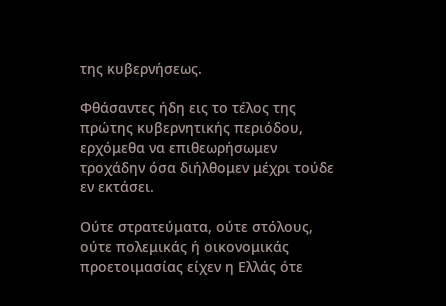της κυβερνήσεως.

Φθάσαντες ήδη εις το τέλος της πρώτης κυβερνητικής περιόδου, ερχόμεθα να επιθεωρήσωμεν τροχάδην όσα διήλθομεν μέχρι τούδε εν εκτάσει.

Ούτε στρατεύματα, ούτε στόλους, ούτε πολεμικάς ή οικονομικάς προετοιμασίας είχεν η Ελλάς ότε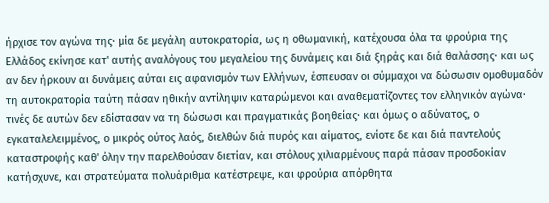ήρχισε τον αγώνα της· μία δε μεγάλη αυτοκρατορία, ως η οθωμανική, κατέχουσα όλα τα φρούρια της Ελλάδος εκίνησε κατ' αυτής αναλόγους του μεγαλείου της δυνάμεις και διά ξηράς και διά θαλάσσης· και ως αν δεν ήρκουν αι δυνάμεις αύται εις αφανισμόν των Ελλήνων, έσπευσαν οι σύμμαχοι να δώσωσιν ομοθυμαδόν τη αυτοκρατορία ταύτη πάσαν ηθικήν αντίληψιν καταρώμενοι και αναθεματίζοντες τον ελληνικόν αγώνα· τινές δε αυτών δεν εδίστασαν να τη δώσωσι και πραγματικάς βοηθείας· και όμως ο αδύνατος, ο εγκαταλελειμμένος, ο μικρός ούτος λαός, διελθών διά πυρός και αίματος, ενίοτε δε και διά παντελούς καταστροφής καθ' όλην την παρελθούσαν διετίαν, και στόλους χιλιαρμένους παρά πάσαν προσδοκίαν κατήσχυνε, και στρατεύματα πολυάριθμα κατέστρεψε, και φρούρια απόρθητα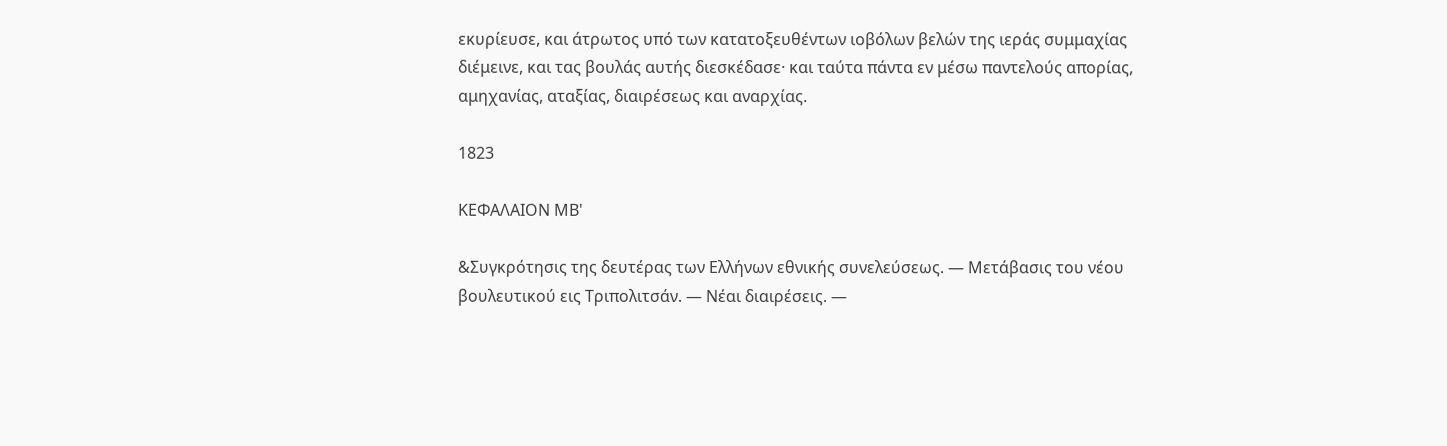εκυρίευσε, και άτρωτος υπό των κατατοξευθέντων ιοβόλων βελών της ιεράς συμμαχίας διέμεινε, και τας βουλάς αυτής διεσκέδασε· και ταύτα πάντα εν μέσω παντελούς απορίας, αμηχανίας, αταξίας, διαιρέσεως και αναρχίας.

1823

ΚΕΦΑΛΑΙΟΝ ΜΒ'

&Συγκρότησις της δευτέρας των Ελλήνων εθνικής συνελεύσεως. — Μετάβασις του νέου βουλευτικού εις Τριπολιτσάν. — Νέαι διαιρέσεις. —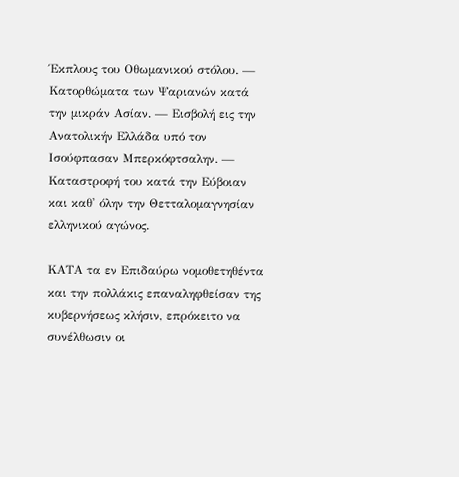Έκπλους του Οθωμανικού στόλου. — Κατορθώματα των Ψαριανών κατά την μικράν Ασίαν. — Εισβολή εις την Ανατολικήν Ελλάδα υπό τον Ισούφπασαν Μπερκόφτσαλην. — Καταστροφή του κατά την Εύβοιαν και καθ' όλην την Θετταλομαγνησίαν ελληνικού αγώνος.

ΚΑΤΑ τα εν Επιδαύρω νομοθετηθέντα και την πολλάκις επαναληφθείσαν της κυβερνήσεως κλήσιν, επρόκειτο να συνέλθωσιν οι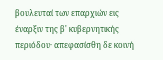βουλευταί των επαρχιών εις έναρξιν της β' κυβερνητικής περιόδου· απεφασίσθη δε κοινή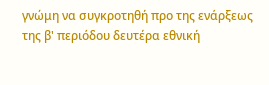γνώμη να συγκροτηθή προ της ενάρξεως της β' περιόδου δευτέρα εθνική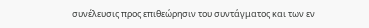συνέλευσις προς επιθεώρησιν του συντάγματος και των εν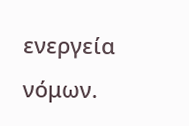ενεργεία νόμων.